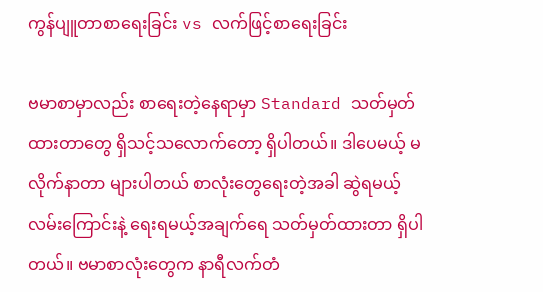ကွန်ပျူတာစာရေးခြင်း vs လက်ဖြင့်စာရေးခြင်း

ဗမာစာမှာလည်း စာရေးတဲ့နေရာမှာ Standard သတ်မှတ်ထားတာတွေ ရှိသင့်သလောက်တော့ ရှိပါတယ်။ ဒါပေမယ့် မလိုက်နာတာ များပါတယ် စာလုံးတွေရေးတဲ့အခါ ဆွဲရမယ့်လမ်းကြောင်းနဲ့ ရေးရမယ့်အချက်ရေ သတ်မှတ်ထားတာ ရှိပါတယ်။ ဗမာစာလုံးတွေက နာရီလက်တံ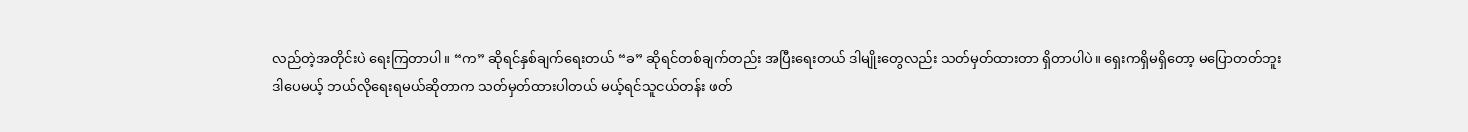လည်တဲ့အတိုင်းပဲ ရေးကြတာပါ။ “က” ဆိုရင်နှစ်ချက်ရေးတယ် “ခ” ဆိုရင်တစ်ချက်တည်း အပြီးရေးတယ် ဒါမျိုးတွေလည်း သတ်မှတ်ထားတာ ရှိတာပါပဲ။ ရှေးကရှိမရှိတော့ မပြောတတ်ဘူး ဒါပေမယ့် ဘယ်လိုရေးရမယ်ဆိုတာက သတ်မှတ်ထားပါတယ် မယ့်ရင်သူငယ်တန်း ဖတ်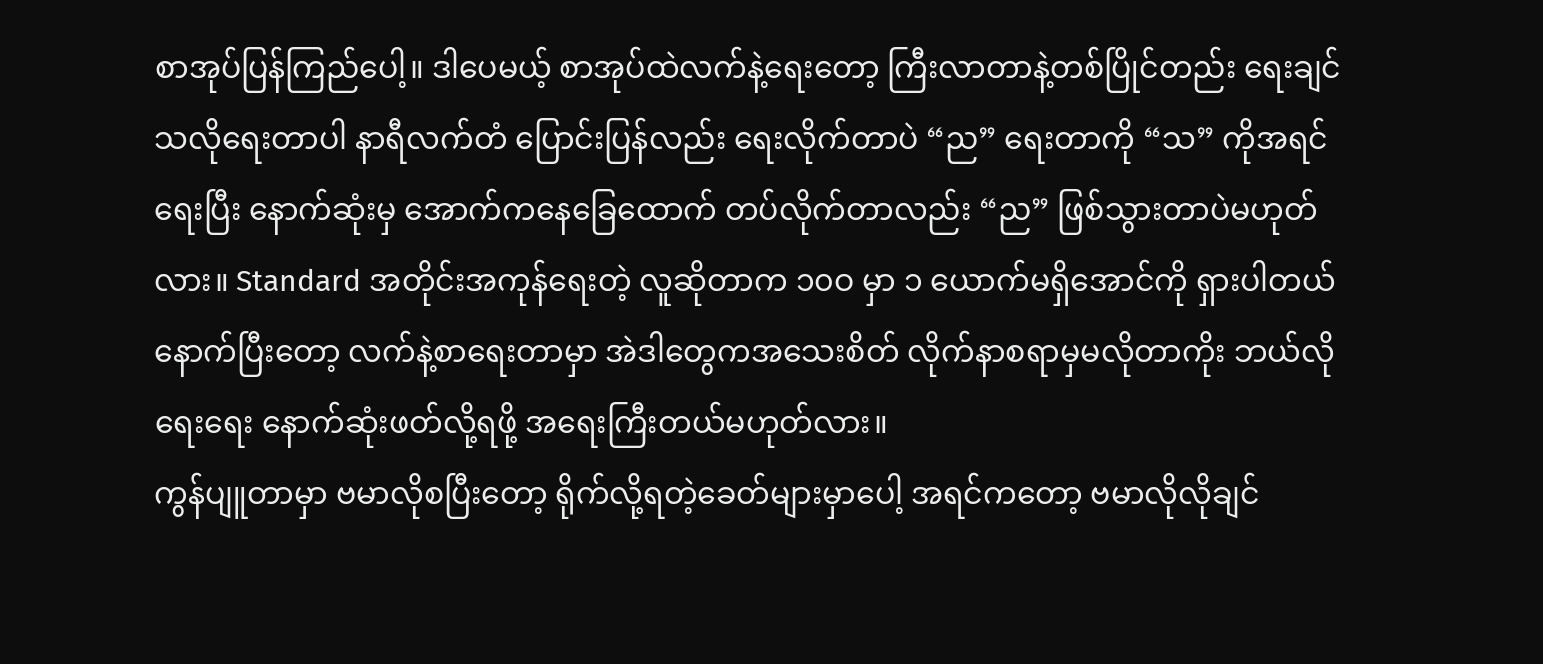စာအုပ်ပြန်ကြည်ပေါ့။ ဒါပေမယ့် စာအုပ်ထဲလက်နဲ့ရေးတော့ ကြီးလာတာနဲ့တစ်ပြိုင်တည်း ရေးချင်သလိုရေးတာပါ နာရီလက်တံ ပြောင်းပြန်လည်း ရေးလိုက်တာပဲ “ည” ရေးတာကို “သ” ကိုအရင်ရေးပြီး နောက်ဆုံးမှ အောက်ကနေခြေထောက် တပ်လိုက်တာလည်း “ည” ဖြစ်သွားတာပဲမဟုတ်လား။ Standard အတိုင်းအကုန်ရေးတဲ့ လူဆိုတာက ၁၀ဝ မှာ ၁ ယောက်မရှိအောင်ကို ရှားပါတယ် နောက်ပြီးတော့ လက်နဲ့စာရေးတာမှာ အဲဒါတွေကအသေးစိတ် လိုက်နာစရာမှမလိုတာကိုး ဘယ်လိုရေးရေး နောက်ဆုံးဖတ်လို့ရဖို့ အရေးကြီးတယ်မဟုတ်လား။
ကွန်ပျူတာမှာ ဗမာလိုစပြီးတော့ ရိုက်လို့ရတဲ့ခေတ်များမှာပေါ့ အရင်ကတော့ ဗမာလိုလိုချင်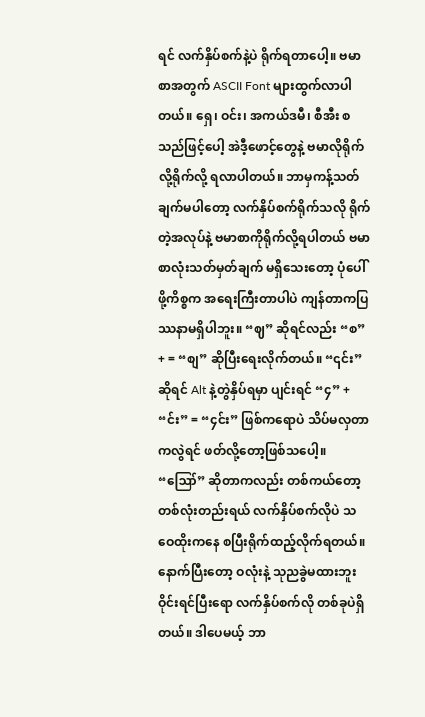ရင် လက်နှိပ်စက်နဲ့ပဲ ရိုက်ရတာပေါ့။ ဗမာစာအတွက် ASCII Font များထွက်လာပါတယ်။ ရှေ၊ ဝင်း၊ အကယ်ဒမီ၊ စီအီး စသည်ဖြင့်ပေါ့ အဲဒီ့ဖောင့်တွေနဲ့ ဗမာလိုရိုက်လို့ရိုက်လို့ ရလာပါတယ်။ ဘာမှကန့်သတ်ချက်မပါတော့ လက်နှိပ်စက်ရိုက်သလို ရိုက်တဲ့အလုပ်နဲ့ ဗမာစာကိုရိုက်လို့ရပါတယ် ဗမာစာလုံးသတ်မှတ်ချက် မရှိသေးတော့ ပုံပေါ်ဖို့ကိစ္စက အရေးကြီးတာပါပဲ ကျန်တာကပြဿနာမရှိပါဘူး။ “ဈ” ဆိုရင်လည်း “စ” + = “စျ” ဆိုပြီးရေးလိုက်တယ်။ “၎င်း” ဆိုရင် Alt နဲ့တွဲနှိပ်ရမှာ ပျင်းရင် “၄” + “င်း” = “၄င်း” ဖြစ်ကရောပဲ သိပ်မလှတာကလွဲရင် ဖတ်လို့တော့ဖြစ်သပေါ့။ “ဪ” ဆိုတာကလည်း တစ်ကယ်တော့ တစ်လုံးတည်းရယ် လက်နှိပ်စက်လိုပဲ သဝေထိုးကနေ စပြီးရိုက်ထည့်လိုက်ရတယ်။ နောက်ပြီးတော့ ဝလုံးနဲ့ သုညခွဲမထားဘူး ဝိုင်းရင်ပြီးရော လက်နှိပ်စက်လို တစ်ခုပဲရှိတယ်။ ဒါပေမယ့် ဘာ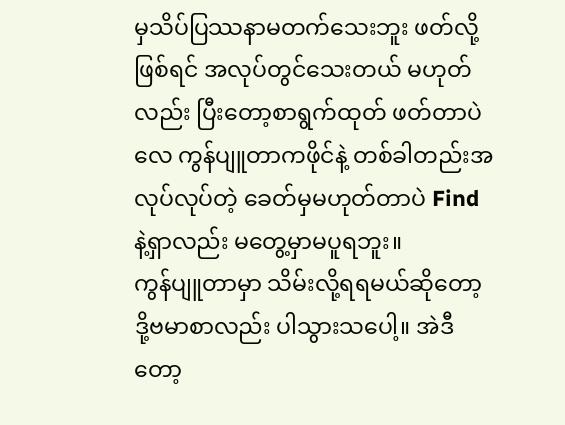မှသိပ်ပြဿနာမတက်သေးဘူး ဖတ်လို့ဖြစ်ရင် အလုပ်တွင်သေးတယ် မဟုတ်လည်း ပြီးတော့စာရွက်ထုတ် ဖတ်တာပဲလေ ကွန်ပျူတာကဖိုင်နဲ့ တစ်ခါတည်းအလုပ်လုပ်တဲ့ ခေတ်မှမဟုတ်တာပဲ Find နဲ့ရှာလည်း မတွေ့မှာမပူရဘူး။
ကွန်ပျူတာမှာ သိမ်းလို့ရရမယ်ဆိုတော့ ဒို့ဗမာစာလည်း ပါသွားသပေါ့။ အဲဒီတော့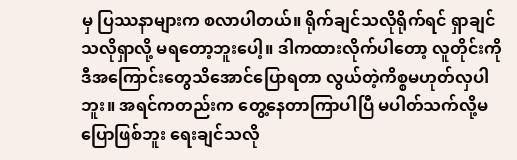မှ ပြဿနာများက စလာပါတယ်။ ရိုက်ချင်သလိုရိုက်ရင် ရှာချင်သလိုရှာလို့ မရတော့ဘူးပေါ့။ ဒါကထားလိုက်ပါတော့ လူတိုင်းကို ဒီအကြောင်းတွေသိအောင်ပြောရတာ လွယ်တဲ့ကိစ္စမဟုတ်လှပါဘူး။ အရင်ကတည်းက တွေ့နေတာကြာပါပြီ မပါတ်သက်လို့မပြောဖြစ်ဘူး ရေးချင်သလို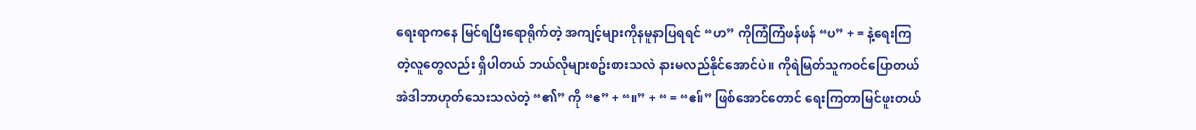ရေးရာကနေ မြင်ရပြီးရောရိုက်တဲ့ အကျင့်များကိုနမူနာပြရရင် “ဟ” ကိုကြံကြံဖန်ဖန် “ပ” + = နဲ့ရေးကြတဲ့လူတွေလည်း ရှိပါတယ် ဘယ်လိုများစဥ်းစားသလဲ နားမလည်နိုင်အောင်ပဲ။ ကိုရဲမြတ်သူကဝင်ပြောတယ် အဲဒါဘာဟုတ်သေးသလဲတဲ့ “၏” ကို “ဧ” + “။” + “ = “ဧ။်” ဖြစ်အောင်တောင် ရေးကြတာမြင်ဖူးတယ်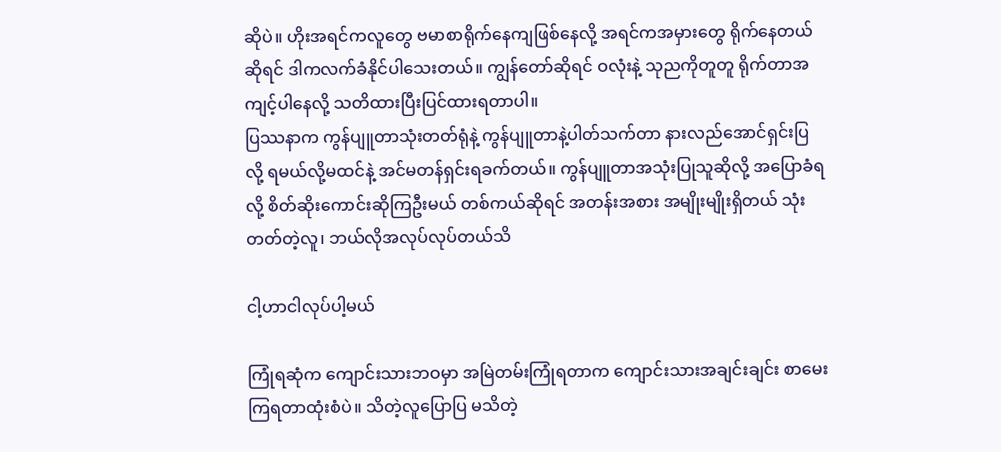ဆိုပဲ။ ဟိုးအရင်ကလူတွေ ဗမာစာရိုက်နေကျဖြစ်နေလို့ အရင်ကအမှားတွေ ရိုက်နေတယ်ဆိုရင် ဒါကလက်ခံနိုင်ပါသေးတယ်။ ကျွန်တော်ဆိုရင် ဝလုံးနဲ့ သုညကိုတူတူ ရိုက်တာအကျင့်ပါနေလို့ သတိထားပြီးပြင်ထားရတာပါ။
ပြဿနာက ကွန်ပျူတာသုံးတတ်ရုံနဲ့ ကွန်ပျူတာနဲ့ပါတ်သက်တာ နားလည်အောင်ရှင်းပြလို့ ရမယ်လို့မထင်နဲ့ အင်မတန်ရှင်းရခက်တယ်။ ကွန်ပျူတာအသုံးပြုသူဆိုလို့ အပြောခံရလို့ စိတ်ဆိုးကောင်းဆိုကြဦးမယ် တစ်ကယ်ဆိုရင် အတန်းအစား အမျိုးမျိုးရှိတယ် သုံးတတ်တဲ့လူ၊ ဘယ်လိုအလုပ်လုပ်တယ်သိ

ငါ့ဟာငါလုပ်ပါ့မယ်

ကြုံရဆုံက ကျောင်းသားဘဝမှာ အမြဲတမ်းကြုံရတာက ကျောင်းသားအချင်းချင်း စာမေးကြရတာထုံးစံပဲ။ သိတဲ့လူပြောပြ မသိတဲ့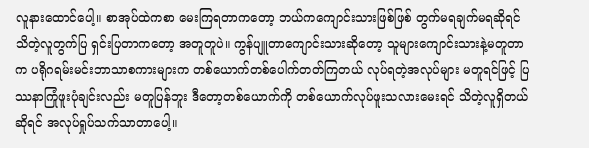လူနားထောင်ပေါ့။ စာအုပ်ထဲကစာ မေးကြရတာကတော့ ဘယ်ကကျောင်းသားဖြစ်ဖြစ် တွက်မရချက်မရဆိုရင် သိတဲ့လူတွက်ပြ ရှင်းပြတာကတော့ အတူတူပဲ။ ကွန်ပျူတာကျောင်းသားဆိုတော့ သူများကျောင်းသားနဲ့မတူတာက ပရိုဂရမ်းမင်းဘာသာစကားများက တစ်ယောက်တစ်ပေါက်တတ်ကြတယ် လုပ်ရတဲ့အလုပ်များ မတူရင်ဖြင့် ပြဿနာကြုံဖူးပုံချင်းလည်း မတူပြန်ဘူး ဒီတော့တစ်ယောက်ကို တစ်ယောက်လုပ်ဖူးသလားမေးရင် သိတဲ့လူရှိတယ်ဆိုရင် အလုပ်ရှုပ်သက်သာတာပေါ့။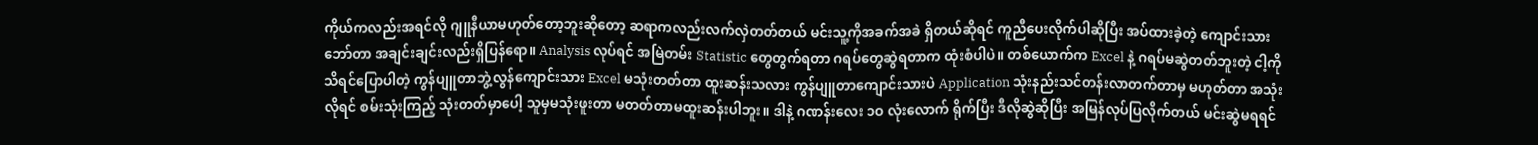ကိုယ်ကလည်းအရင်လို ဂျူနီယာမဟုတ်တော့ဘူးဆိုတော့ ဆရာကလည်းလက်လှဲတတ်တယ် မင်းသူ့ကိုအခက်အခဲ ရှိတယ်ဆိုရင် ကူညီပေးလိုက်ပါဆိုပြီး အပ်ထားခဲ့တဲ့ ကျောင်းသားဘော်တာ အချင်းချင်းလည်းရှိပြန်ရော။ Analysis လုပ်ရင် အမြဲတမ်း Statistic တွေတွက်ရတာ ဂရပ်တွေဆွဲရတာက ထုံးစံပါပဲ။ တစ်ယောက်က Excel နဲ့ ဂရပ်မဆွဲတတ်ဘူးတဲ့ ငါ့ကိုသိရင်ပြောပါတဲ့ ကွန်ပျူတာဘွဲ့လွန်ကျောင်းသား Excel မသုံးတတ်တာ ထူးဆန်းသလား ကွန်ပျူတာကျောင်းသားပဲ Application သုံးနည်းသင်တန်းလာတက်တာမှ မဟုတ်တာ အသုံးလိုရင် စမ်းသုံးကြည့် သုံးတတ်မှာပေါ့ သူမှမသုံးဖူးတာ မတတ်တာမထူးဆန်းပါဘူး။ ဒါနဲ့ ဂဏန်းလေး ၁ဝ လုံးလောက် ရိုက်ပြီး ဒီလိုဆွဲဆိုပြီး အမြန်လုပ်ပြလိုက်တယ် မင်းဆွဲမရရင်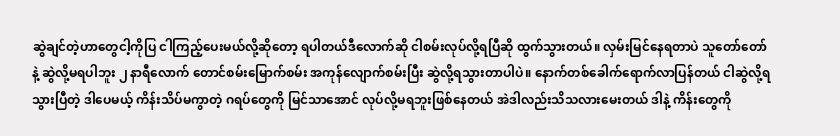ဆွဲချင်တဲ့ဟာတွေငါ့ကိုပြ ငါကြည့်ပေးမယ်လို့ဆိုတော့ ရပါတယ်ဒီလောက်ဆို ငါစမ်းလုပ်လို့ရပြီဆို ထွက်သွားတယ်။ လှမ်းမြင်နေရတာပဲ သူတော်တော်နဲ့ ဆွဲလို့မရပါဘူး ၂ နာရီလောက် တောင်စမ်းမြောက်စမ်း အကုန်လျောက်စမ်းပြီး ဆွဲလို့ရသွားတာပါပဲ။ နောက်တစ်ခေါက်ရောက်လာပြန်တယ် ငါဆွဲလို့ရသွားပြီတဲ့ ဒါပေမယ့် ကိန်းသိပ်မကွာတဲ့ ဂရပ်တွေကို မြင်သာအောင် လုပ်လို့မရဘူးဖြစ်နေတယ် အဲဒါလည်းသိသလားမေးတယ် ဒါနဲ့ ကိန်းတွေကို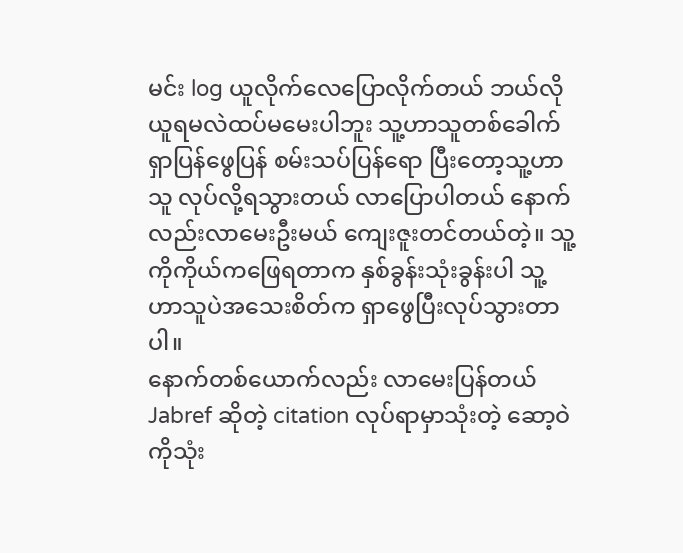မင်း log ယူလိုက်လေပြောလိုက်တယ် ဘယ်လိုယူရမလဲထပ်မမေးပါဘူး သူ့ဟာသူတစ်ခေါက်ရှာပြန်ဖွေပြန် စမ်းသပ်ပြန်ရော ပြီးတော့သူ့ဟာသူ လုပ်လို့ရသွားတယ် လာပြောပါတယ် နောက်လည်းလာမေးဦးမယ် ကျေးဇူးတင်တယ်တဲ့။ သူ့ကိုကိုယ်ကဖြေရတာက နှစ်ခွန်းသုံးခွန်းပါ သူ့ဟာသူပဲအသေးစိတ်က ရှာဖွေပြီးလုပ်သွားတာပါ။
နောက်တစ်ယောက်လည်း လာမေးပြန်တယ် Jabref ဆိုတဲ့ citation လုပ်ရာမှာသုံးတဲ့ ဆော့ဝဲကိုသုံး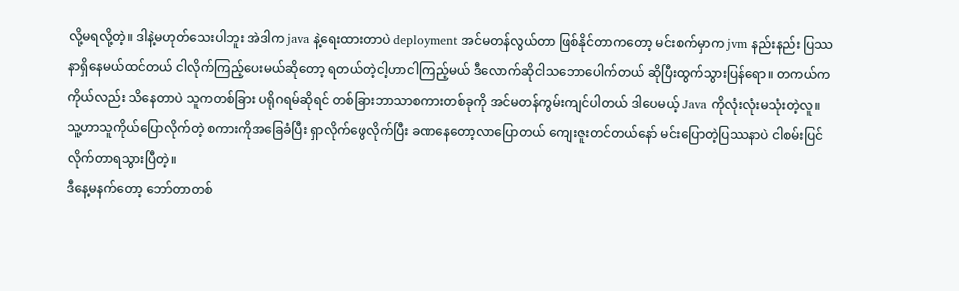လို့မရလို့တဲ့။ ဒါနဲ့မဟုတ်သေးပါဘူး အဲဒါက java နဲ့ရေးထားတာပဲ deployment အင်မတန်လွယ်တာ ဖြစ်နိုင်တာကတော့ မင်းစက်မှာက jvm နည်းနည်း ပြဿနာရှိနေမယ်ထင်တယ် ငါလိုက်ကြည့်ပေးမယ်ဆိုတော့ ရတယ်တဲ့ငါ့ဟာငါကြည့်မယ် ဒီလောက်ဆိုငါသဘောပေါက်တယ် ဆိုပြီးထွက်သွားပြန်ရော။ တကယ်ကကိုယ်လည်း သိနေတာပဲ သူကတစ်ခြား ပရိုဂရမ်ဆိုရင် တစ်ခြားဘာသာစကားတစ်ခုကို အင်မတန်ကွမ်းကျင်ပါတယ် ဒါပေမယ့် Java ကိုလုံးလုံးမသုံးတဲ့လူ။ သူ့ဟာသူကိုယ်ပြောလိုက်တဲ့ စကားကိုအခြေခံပြီး ရှာလိုက်ဖွေလိုက်ပြီး ခဏနေတော့လာပြောတယ် ကျေးဇူးတင်တယ်နော် မင်းပြောတဲ့ပြဿနာပဲ ငါစမ်းပြင်လိုက်တာရသွားပြီတဲ့။
ဒီနေ့မနက်တော့ ဘော်တာတစ်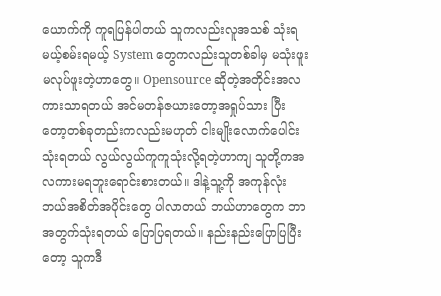ယောက်ကို ကူရပြန်ပါတယ် သူကလည်းလူအသစ် သုံးရမယ့်စမ်းရမယ့် System တွေကလည်းသူတစ်ခါမှ မသုံးဖူးမလုပ်ဖူးတဲ့ဟာတွေ။ Opensource ဆိုတဲ့အတိုင်းအလကားသာရတယ် အင်မတန်ဇယားတော့အရှုပ်သား ပြီးတော့တစ်ခုတည်းကလည်းမဟုတ် ငါးမျိုးလောက်ပေါင်းသုံးရတယ် လွယ်လွယ်ကူကူသုံးလို့ရတဲ့ဟာကျ သူတို့ကအလကားမရဘူးရောင်းစားတယ်။ ဒါနဲ့သူ့ကို အကုန်လုံး ဘယ်အစိတ်အပိုင်းတွေ ပါလာတယ် ဘယ်ဟာတွေက ဘာအတွက်သုံးရတယ် ပြောပြရတယ်။ နည်းနည်းပြောပြပြီးတော့ သူကဒီ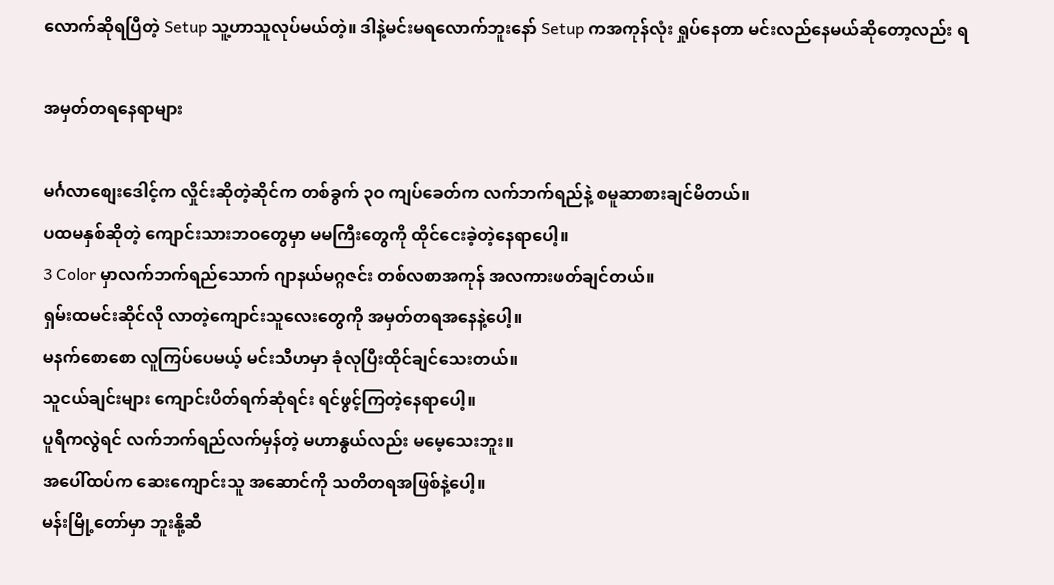လောက်ဆိုရပြီတဲ့ Setup သူ့ဟာသူလုပ်မယ်တဲ့။ ဒါနဲ့မင်းမရလောက်ဘူးနော် Setup ကအကုန်လုံး ရှုပ်နေတာ မင်းလည်နေမယ်ဆိုတော့လည်း ရ

အမှတ်တရနေရာများ

မင်္ဂလာစျေးဒေါင့်က လှိုင်းဆိုတဲ့ဆိုင်က တစ်ခွက် ၃ဝ ကျပ်ခေတ်က လက်ဘက်ရည်နဲ့ စမူဆာစားချင်မိတယ်။
ပထမနှစ်ဆိုတဲ့ ကျောင်းသားဘဝတွေမှာ မမကြီးတွေကို ထိုင်ငေးခဲ့တဲ့နေရာပေါ့။
3 Color မှာလက်ဘက်ရည်သောက် ဂျာနယ်မဂ္ဂဇင်း တစ်လစာအကုန် အလကားဖတ်ချင်တယ်။
ရှမ်းထမင်းဆိုင်လို လာတဲ့ကျောင်းသူလေးတွေကို အမှတ်တရအနေနဲ့ပေါ့။
မနက်စောစော လူကြပ်ပေမယ့် မင်းသီဟမှာ ခုံလုပြီးထိုင်ချင်သေးတယ်။
သူငယ်ချင်းများ ကျောင်းပိတ်ရက်ဆုံရင်း ရင်ဖွင့်ကြတဲ့နေရာပေါ့။
ပူရီကလွဲရင် လက်ဘက်ရည်လက်မှန်တဲ့ မဟာနွယ်လည်း မမေ့သေးဘူး။
အပေါ်ထပ်က ဆေးကျောင်းသူ အဆောင်ကို သတိတရအဖြစ်နဲ့ပေါ့။
မန်းမြို့တော်မှာ ဘူးနို့ဆီ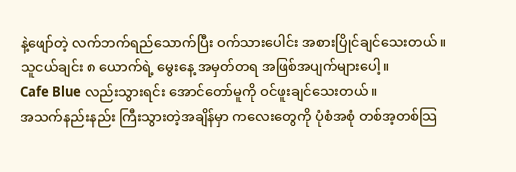နဲ့ဖျော်တဲ့ လက်ဘက်ရည်သောက်ပြီး ဝက်သားပေါင်း အစားပြိုင်ချင်သေးတယ်။
သူငယ်ချင်း ၈ ယောက်ရဲ့ မွေးနေ့ အမှတ်တရ အဖြစ်အပျက်များပေါ့။
Cafe Blue လည်းသွားရင်း အောင်တော်မူကို ဝင်ဖူးချင်သေးတယ်။
အသက်နည်းနည်း ကြီးသွားတဲ့အချိန်မှာ ကလေးတွေကို ပုံစံအစုံ တစ်အ့တစ်သြ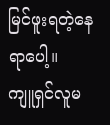မြင်ဖူးရတဲ့နေရာပေါ့။
ကျူရှင်လူမ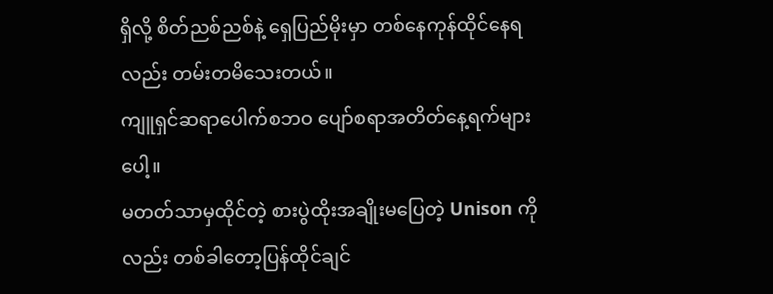ရှိလို့ စိတ်ညစ်ညစ်နဲ့ ရှေပြည်မိုးမှာ တစ်နေကုန်ထိုင်နေရလည်း တမ်းတမိသေးတယ်။
ကျူရှင်ဆရာပေါက်စဘဝ ပျော်စရာအတိတ်နေ့ရက်များပေါ့။
မတတ်သာမှထိုင်တဲ့ စားပွဲထိုးအချိုးမပြေတဲ့ Unison ကိုလည်း တစ်ခါတော့ပြန်ထိုင်ချင်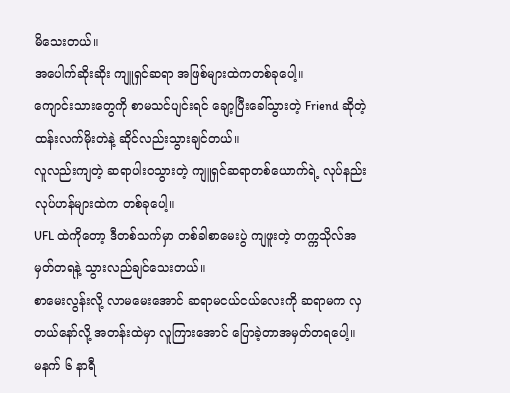မိသေးတယ်။
အပေါက်ဆိုးဆိုး ကျူရှင်ဆရာ အဖြစ်များထဲကတစ်ခုပေါ့။
ကျောင်းသားတွေကို စာမသင်ပျင်းရင် ချော့ပြီးခေါ်သွားတဲ့ Friend ဆိုတဲ့ ထန်းလက်မိုးတဲနဲ့ ဆိုင်လည်းသွားချင်တယ်။
လူလည်းကျတဲ့ ဆရာပါးဝသွားတဲ့ ကျူရှင်ဆရာတစ်ယောက်ရဲ့ လုပ်နည်းလုပ်ဟန်များထဲက တစ်ခုပေါ့။
UFL ထဲကိုတော့ ဒီတစ်သက်မှာ တစ်ခါစာမေးပွဲ ကျဖူးတဲ့ တက္ကသိုလ်အမှတ်တရနဲ့ သွားလည်ချင်သေးတယ်။
စာမေးလွန်းလို့ လာမမေးအောင် ဆရာမငယ်ငယ်လေးကို ဆရာမက လှတယ်နော်လို့ အတန်းထဲမှာ လူကြားအောင် ပြောခဲ့တာအမှတ်တရပေါ့။
မနက် ၆ နာရီ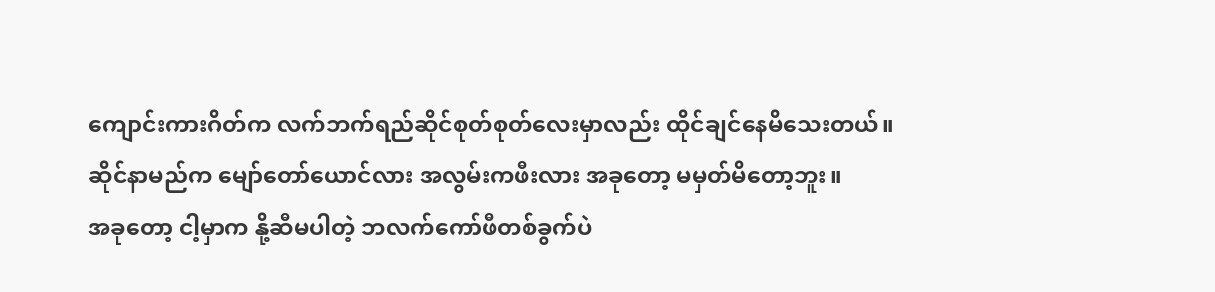ကျောင်းကားဂိတ်က လက်ဘက်ရည်ဆိုင်စုတ်စုတ်လေးမှာလည်း ထိုင်ချင်နေမိသေးတယ်။
ဆိုင်နာမည်က မျော်တော်ယောင်လား အလွမ်းကဖီးလား အခုတော့ မမှတ်မိတော့ဘူး။
အခုတော့ ငါ့မှာက နို့ဆီမပါတဲ့ ဘလက်ကော်ဖီတစ်ခွက်ပဲ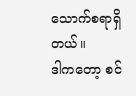သောက်စရာရှိတယ်။
ဒါကတော့ စင်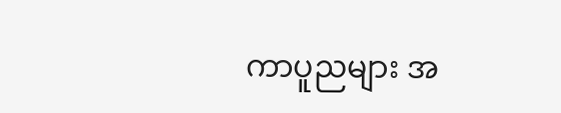ကာပူညများ အ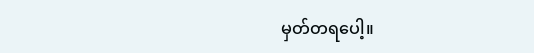မှတ်တရပေါ့။